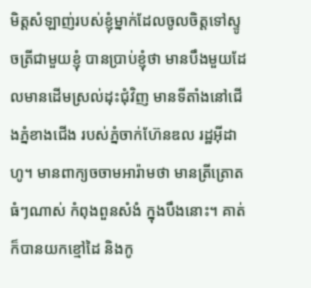មិត្តសំឡាញ់របស់ខ្ញុំម្នាក់ដែលចូលចិត្តទៅស្ទូចត្រីជាមួយខ្ញុំ បានប្រាប់ខ្ញុំថា មានបឹងមួយដែលមានដើមស្រល់ដុះជុំវិញ មានទីតាំងនៅជើងភ្នំខាងជើង របស់ភ្នំចាក់ហ៊ែនឌល រដ្ឋអ៊ីដាហូ។ មានពាក្យចចាមអារ៉ាមថា មានត្រីត្រោតធំៗណាស់ កំពុងពួនសំងំ ក្នុងបឹងនោះ។ គាត់ក៏បានយកខ្មៅដៃ និងកូ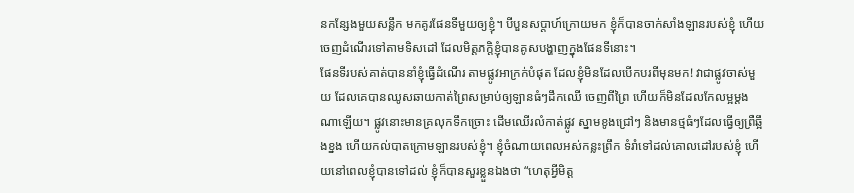នកន្សែងមួយសន្លឹក មកគូរផែនទីមួយឲ្យខ្ញុំ។ បីបួនសប្តាហ៍ក្រោយមក ខ្ញុំក៏បានចាក់សាំងឡានរបស់ខ្ញុំ ហើយចេញដំណើរទៅតាមទិសដៅ ដែលមិត្តភក្តិខ្ញុំបានគូសបង្ហាញក្នុងផែនទីនោះ។
ផែនទីរបស់គាត់បាននាំខ្ញុំធ្វើដំណើរ តាមផ្លូវអាក្រក់បំផុត ដែលខ្ញុំមិនដែលបើកបរពីមុនមក! វាជាផ្លូវចាស់មួយ ដែលគេបានឈូសឆាយកាត់ព្រៃសម្រាប់ឲ្យឡានធំៗដឹកឈើ ចេញពីព្រៃ ហើយក៏មិនដែលកែលម្អម្ដងណាឡើយ។ ផ្លូវនោះមានគ្រលុកទឹកច្រោះ ដើមឈើរលំកាត់ផ្លូវ ស្នាមខូងជ្រៅៗ និងមានថ្មធំៗដែលធ្វើឲ្យព្រឺឆ្អឹងខ្នង ហើយកល់បាតក្រោមឡានរបស់ខ្ញុំ។ ខ្ញុំចំណាយពេលអស់កន្លះព្រឹក ទំរាំទៅដល់គោលដៅរបស់ខ្ញុំ ហើយនៅពេលខ្ញុំបានទៅដល់ ខ្ញុំក៏បានសួរខ្លួនឯងថា “ហេតុអ្វីមិត្ត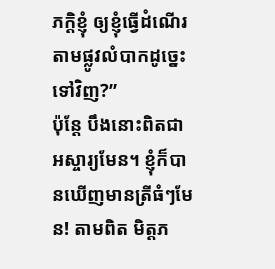ភក្តិខ្ញុំ ឲ្យខ្ញុំធ្វើដំណើរតាមផ្លូវលំបាកដូច្នេះទៅវិញ?”
ប៉ុន្តែ បឹងនោះពិតជាអស្ចារ្យមែន។ ខ្ញុំក៏បានឃើញមានត្រីធំៗមែន! តាមពិត មិត្ដភ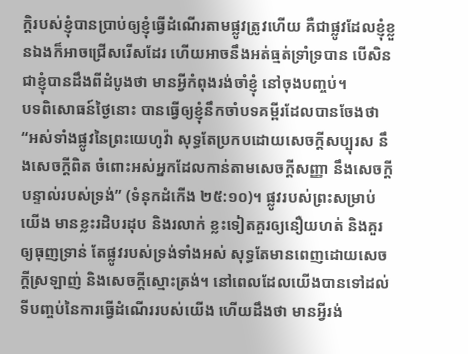ក្ដិរបស់ខ្ញុំបានប្រាប់ឲ្យខ្ញុំធ្វើដំណើរតាមផ្លូវត្រូវហើយ គឺជាផ្លូវដែលខ្ញុំខ្លួនឯងក៏អាចជ្រើសរើសដែរ ហើយអាចនឹងអត់ធ្មត់ទ្រាំទ្របាន បើសិនជាខ្ញុំបានដឹងពីដំបូងថា មានអ្វីកំពុងរង់ចាំខ្ញុំ នៅចុងបញ្ចប់។
បទពិសោធន៍ថ្ងៃនោះ បានធ្វើឲ្យខ្ញុំនឹកចាំបទគម្ពីរដែលបានចែងថា “អស់ទាំងផ្លូវនៃព្រះយេហូវ៉ា សុទ្ធតែប្រកបដោយសេចក្ដីសប្បុរស នឹងសេចក្ដីពិត ចំពោះអស់អ្នកដែលកាន់តាមសេចក្ដីសញ្ញា នឹងសេចក្ដីបន្ទាល់របស់ទ្រង់” (ទំនុកដំកើង ២៥:១០)។ ផ្លូវរបស់ព្រះសម្រាប់យើង មានខ្លះរដិបរដុប និងរលាក់ ខ្លះទៀតគួរឲ្យនឿយហត់ និងគួរឲ្យធុញទ្រាន់ តែផ្លូវរបស់ទ្រង់ទាំងអស់ សុទ្ធតែមានពេញដោយសេចក្តីស្រឡាញ់ និងសេចក្តីស្មោះត្រង់។ នៅពេលដែលយើងបានទៅដល់ទីបញ្ចប់នៃការធ្វើដំណើររបស់យើង ហើយដឹងថា មានអ្វីរង់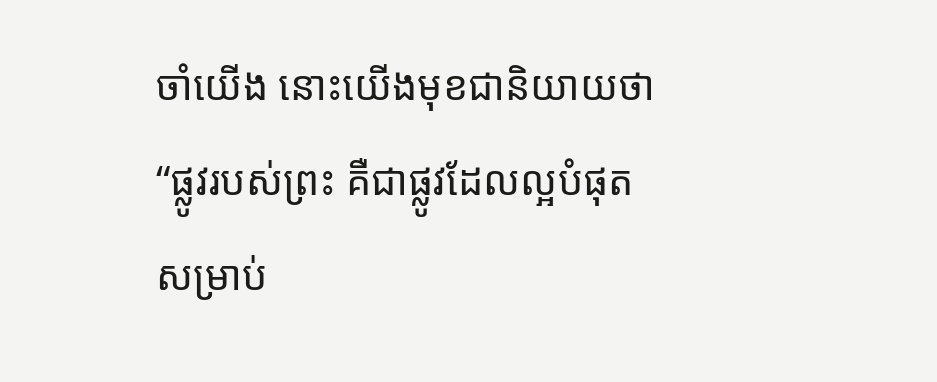ចាំយើង នោះយើងមុខជានិយាយថា “ផ្លូវរបស់ព្រះ គឺជាផ្លូវដែលល្អបំផុតសម្រាប់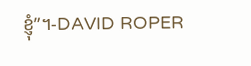ខ្ញុំ”។-DAVID ROPER